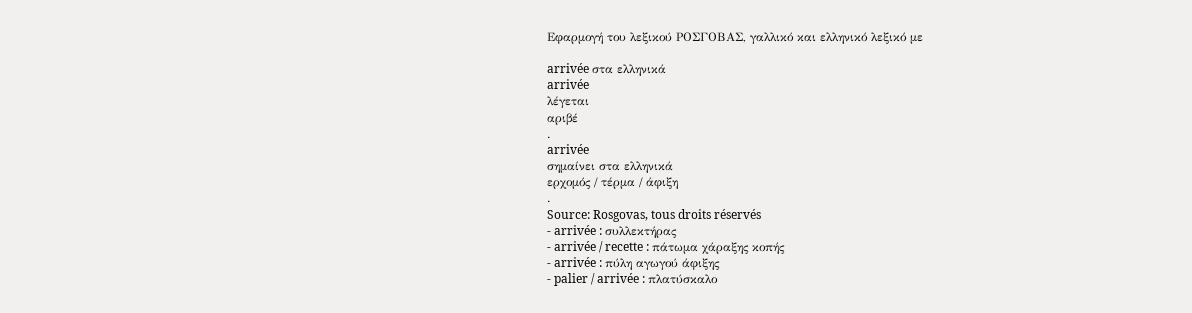Εφαρμογή του λεξικού ΡΟΣΓΟΒΑΣ, γαλλικό και ελληνικό λεξικό με

arrivée στα ελληνικά
arrivée
λέγεται
αριβέ
.
arrivée
σημαίνει στα ελληνικά
ερχομός / τέρμα / άφιξη
.
Source: Rosgovas, tous droits réservés
- arrivée : συλλεκτήρας
- arrivée / recette : πάτωμα χάραξης κοπής
- arrivée : πύλη αγωγού άφιξης
- palier / arrivée : πλατύσκαλο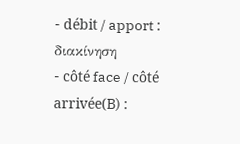- débit / apport : διακίνηση
- côté face / côté arrivée(B) :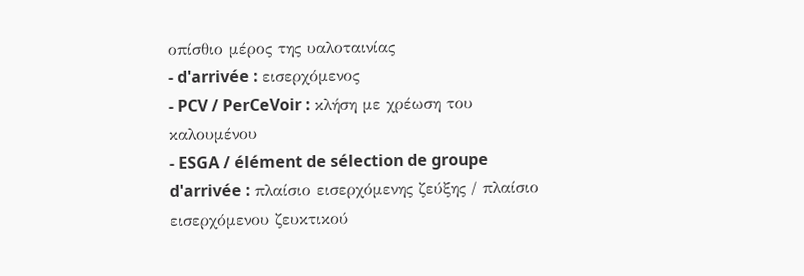οπίσθιο μέρος της υαλοταινίας
- d'arrivée : εισερχόμενος
- PCV / PerCeVoir : κλήση με χρέωση του καλουμένου
- ESGA / élément de sélection de groupe d'arrivée : πλαίσιο εισερχόμενης ζεύξης / πλαίσιο εισερχόμενου ζευκτικού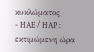κυκλώματος
- HAE / HAP : εκτιμώμενη ώρα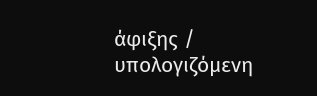άφιξης / υπολογιζόμενη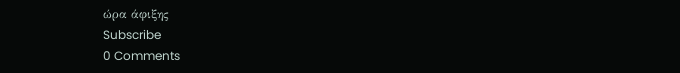ώρα άφιξης
Subscribe
0 Comments